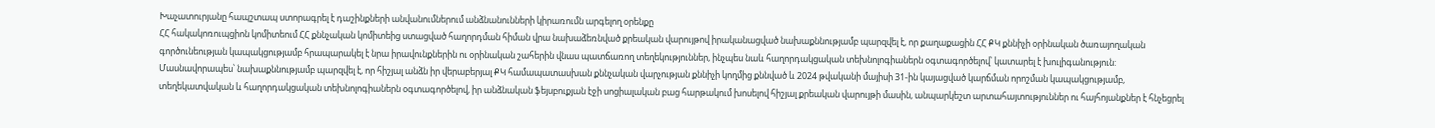Խաչատուրյանը հապշտապ ստորագրել է դաշինքների անվանումներում անձնանունների կիրառումն արգելող օրենքը
ՀՀ հակակոռուպցիոն կոմիտեում ՀՀ քննչական կոմիտեից ստացված հաղորդման հիման վրա նախաձեռնված քրեական վարույթով իրականացված նախաքննությամբ պարզվել է, որ քաղաքացին ՀՀ ՔԿ քննիչի օրինական ծառայողական գործունեության կապակցությամբ հրապարակել է նրա իրավունքներին ու օրինական շահերին վնաս պատճառող տեղեկություններ, ինչպես նաև հաղորդակցական տեխնոլոգիաներն օգտագործելով՝ կատարել է խուլիգանություն:
Մասնավորապես՝ նախաքննությամբ պարզվել է, որ հիշյալ անձն իր վերաբերյալ ՔԿ համապատասխան քննչական վարչության քննիչի կողմից քննված և 2024 թվականի մայիսի 31-ին կայացված կարճման որոշման կապակցությամբ, տեղեկատվական և հաղորդակցական տեխնոլոգիաներն օգտագործելով, իր անձնական ֆեյսբուքյան էջի սոցիալական բաց հարթակում խոսելով հիշյալ քրեական վարույթի մասին, անպարկեշտ արտահայտություններ ու հայհոյանքներ է հնչեցրել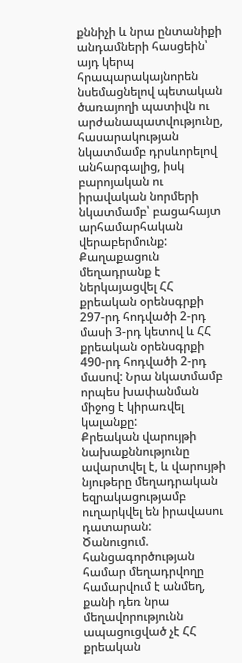քննիչի և նրա ընտանիքի անդամների հասցեին՝ այդ կերպ հրապարակայնորեն նսեմացնելով պետական ծառայողի պատիվն ու արժանապատվությունը, հասարակության նկատմամբ դրսևորելով անհարգալից, իսկ բարոյական ու իրավական նորմերի նկատմամբ՝ բացահայտ արհամարհական վերաբերմունք:
Քաղաքացուն մեղադրանք է ներկայացվել ՀՀ քրեական օրենսգրքի 297-րդ հոդվածի 2-րդ մասի 3-րդ կետով և ՀՀ քրեական օրենսգրքի 490-րդ հոդվածի 2-րդ մասով: Նրա նկատմամբ որպես խափանման միջոց է կիրառվել կալանքը:
Քրեական վարույթի նախաքննությունը ավարտվել է, և վարույթի նյութերը մեղադրական եզրակացությամբ ուղարկվել են իրավասու դատարան:
Ծանուցում. հանցագործության համար մեղադրվողը համարվում է անմեղ, քանի դեռ նրա մեղավորությունն ապացուցված չէ ՀՀ քրեական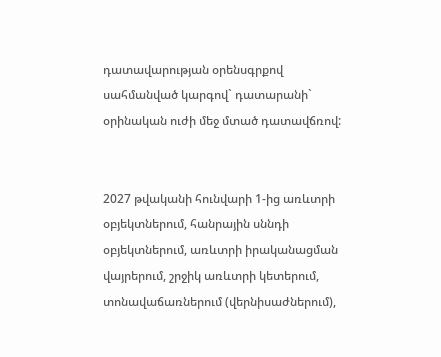դատավարության օրենսգրքով սահմանված կարգով` դատարանի` օրինական ուժի մեջ մտած դատավճռով:


2027 թվականի հունվարի 1-ից առևտրի օբյեկտներում, հանրային սննդի օբյեկտներում, առևտրի իրականացման վայրերում, շրջիկ առևտրի կետերում, տոնավաճառներում (վերնիսաժներում),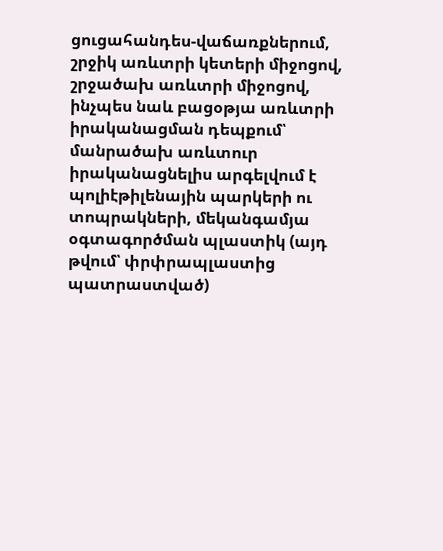ցուցահանդես-վաճառքներում, շրջիկ առևտրի կետերի միջոցով, շրջածախ առևտրի միջոցով, ինչպես նաև բացօթյա առևտրի իրականացման դեպքում՝ մանրածախ առևտուր իրականացնելիս արգելվում է պոլիէթիլենային պարկերի ու տոպրակների, մեկանգամյա օգտագործման պլաստիկ (այդ թվում՝ փրփրապլաստից պատրաստված)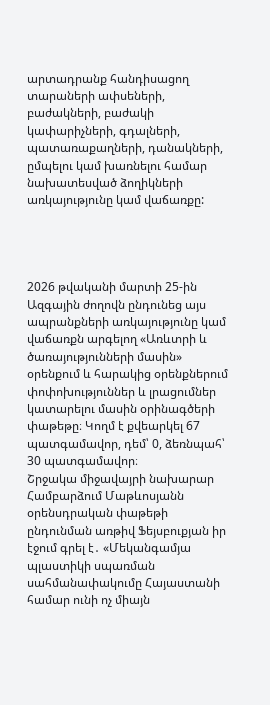արտադրանք հանդիսացող տարաների ափսեների, բաժակների, բաժակի կափարիչների, գդալների, պատառաքաղների, դանակների, ըմպելու կամ խառնելու համար նախատեսված ձողիկների առկայությունը կամ վաճառքը:




2026 թվականի մարտի 25-ին Ազգային ժողովն ընդունեց այս ապրանքների առկայությունը կամ վաճառքն արգելող «Առևտրի և ծառայությունների մասին» օրենքում և հարակից օրենքներում փոփոխություններ և լրացումներ կատարելու մասին օրինագծերի փաթեթը։ Կողմ է քվեարկել 67 պատգամավոր, դեմ՝ 0, ձեռնպահ՝ 30 պատգամավոր։
Շրջակա միջավայրի նախարար Համբարձում Մաթևոսյանն օրենսդրական փաթեթի ընդունման առթիվ Ֆեյսբուքյան իր էջում գրել է․ «Մեկանգամյա պլաստիկի սպառման սահմանափակումը Հայաստանի համար ունի ոչ միայն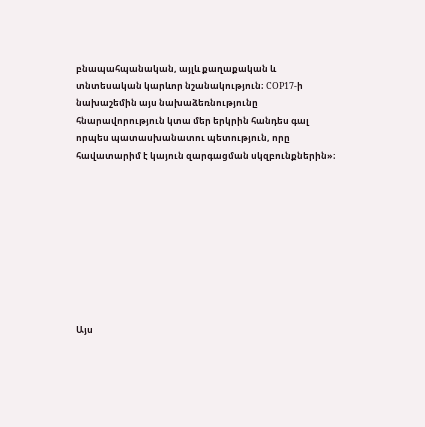բնապահպանական, այլև քաղաքական և տնտեսական կարևոր նշանակություն։ COP17-ի նախաշեմին այս նախաձեռնությունը հնարավորություն կտա մեր երկրին հանդես գալ որպես պատասխանատու պետություն, որը հավատարիմ է կայուն զարգացման սկզբունքներին»։









Այս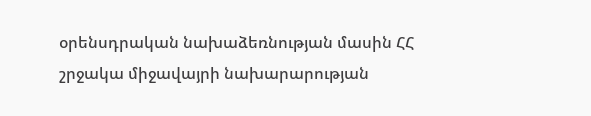օրենսդրական նախաձեռնության մասին ՀՀ շրջակա միջավայրի նախարարության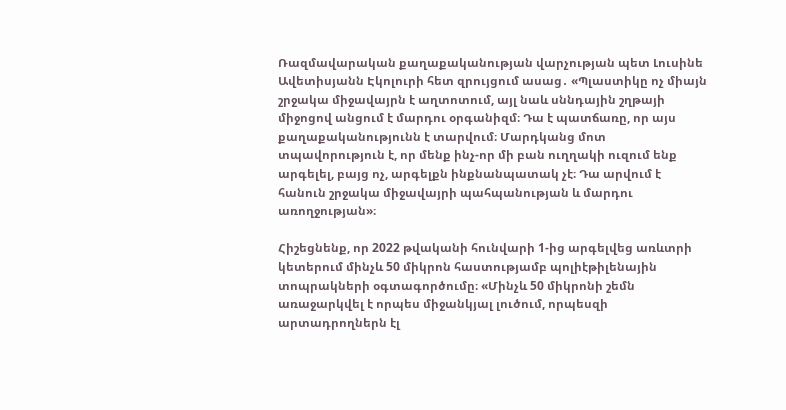Ռազմավարական քաղաքականության վարչության պետ Լուսինե Ավետիսյանն Էկոլուրի հետ զրույցում ասաց․ «Պլաստիկը ոչ միայն շրջակա միջավայրն է աղտոտում, այլ նաև սննդային շղթայի միջոցով անցում է մարդու օրգանիզմ։ Դա է պատճառը, որ այս քաղաքականությունն է տարվում։ Մարդկանց մոտ տպավորություն է, որ մենք ինչ-որ մի բան ուղղակի ուզում ենք արգելել, բայց ոչ, արգելքն ինքնանպատակ չէ։ Դա արվում է հանուն շրջակա միջավայրի պահպանության և մարդու առողջության»։

Հիշեցնենք, որ 2022 թվականի հունվարի 1-ից արգելվեց առևտրի կետերում մինչև 50 միկրոն հաստությամբ պոլիէթիլենային տոպրակների օգտագործումը։ «Մինչև 50 միկրոնի շեմն առաջարկվել է որպես միջանկյալ լուծում, որպեսզի արտադրողներն էլ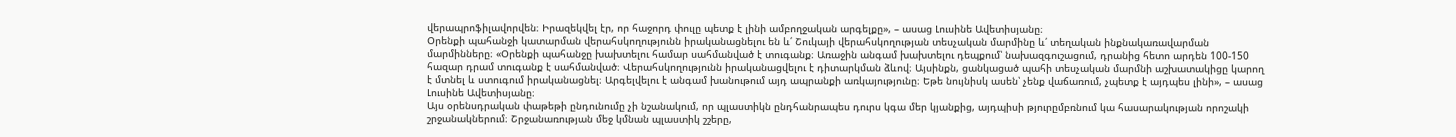վերապրոֆիլավորվեն։ Իրազեկվել էր, որ հաջորդ փուլը պետք է լինի ամբողջական արգելքը», – ասաց Լուսինե Ավետիսյանը։
Օրենքի պահանջի կատարման վերահսկողությունն իրականացնելու են և՛ Շուկայի վերահսկողության տեսչական մարմինը և՛ տեղական ինքնակառավարման մարմինները։ «Օրենքի պահանջը խախտելու համար սահմանված է տուգանք։ Առաջին անգամ խախտելու դեպքում՝ նախազգուշացում, դրանից հետո արդեն 100-150 հազար դրամ տուգանք է սահմանված։ Վերահսկողությունն իրականացվելու է դիտարկման ձևով։ Այսինքն, ցանկացած պահի տեսչական մարմնի աշխատակիցը կարող է մտնել և ստուգում իրականացնել։ Արգելվելու է անգամ խանութում այդ ապրանքի առկայությունը։ Եթե նույնիսկ ասեն՝ չենք վաճառում, չպետք է այդպես լինի», – ասաց Լուսինե Ավետիսյանը։
Այս օրենսդրական փաթեթի ընդունումը չի նշանակում, որ պլաստիկն ընդհանրապես դուրս կգա մեր կյանքից, այդպիսի թյուրըմբռնում կա հասարակության որոշակի շրջանակներում։ Շրջանառության մեջ կմնան պլաստիկ շշերը,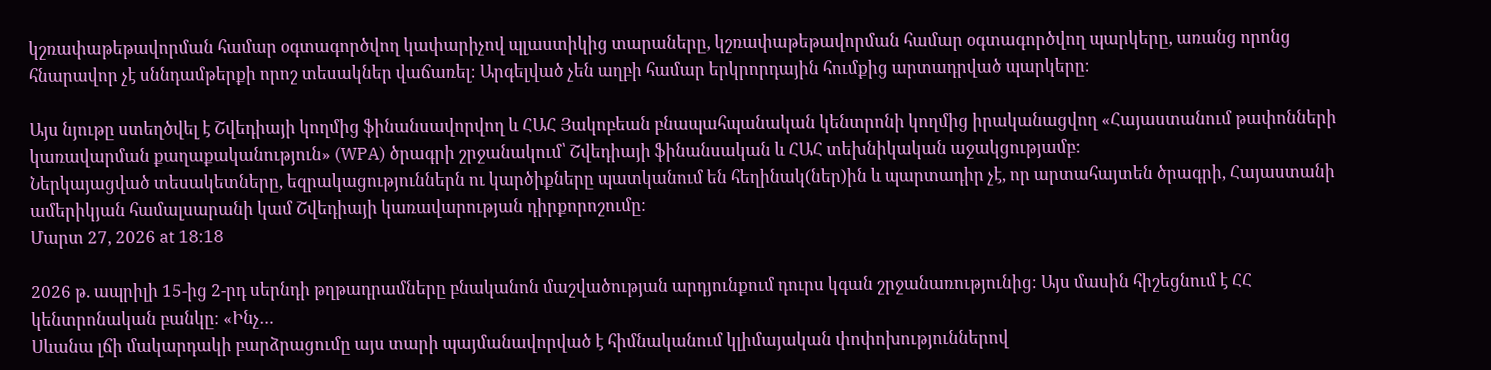կշռափաթեթավորման համար օգտագործվող կափարիչով պլաստիկից տարաները, կշռափաթեթավորման համար օգտագործվող պարկերը, առանց որոնց հնարավոր չէ սննդամթերքի որոշ տեսակներ վաճառել։ Արգելված չեն աղբի համար երկրորդային հումքից արտադրված պարկերը։

Այս նյութը ստեղծվել է Շվեդիայի կողմից ֆինանսավորվող և ՀԱՀ Յակոբեան բնապահպանական կենտրոնի կողմից իրականացվող «Հայաստանում թափոնների կառավարման քաղաքականություն» (WPA) ծրագրի շրջանակում՝ Շվեդիայի ֆինանսական և ՀԱՀ տեխնիկական աջակցությամբ:
Ներկայացված տեսակետները, եզրակացություններն ու կարծիքները պատկանում են հեղինակ(ներ)ին և պարտադիր չէ, որ արտահայտեն ծրագրի, Հայաստանի ամերիկյան համալսարանի կամ Շվեդիայի կառավարության դիրքորոշումը։
Մարտ 27, 2026 at 18:18

2026 թ. ապրիլի 15-ից 2-րդ սերնդի թղթադրամները բնականոն մաշվածության արդյունքում դուրս կգան շրջանառությունից։ Այս մասին հիշեցնում է ՀՀ կենտրոնական բանկը։ «Ինչ…
Սևանա լճի մակարդակի բարձրացումը այս տարի պայմանավորված է հիմնականում կլիմայական փոփոխություններով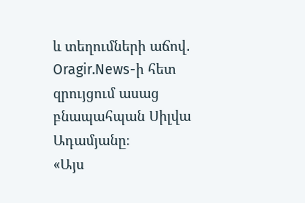և տեղումների աճով․ Oragir.News-ի հետ զրույցում ասաց բնապահպան Սիլվա Ադամյանը։
«Այս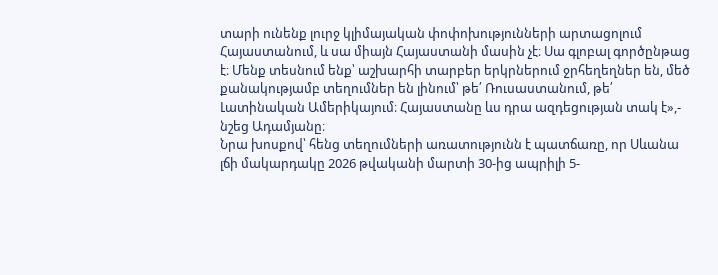տարի ունենք լուրջ կլիմայական փոփոխությունների արտացոլում Հայաստանում, և սա միայն Հայաստանի մասին չէ։ Սա գլոբալ գործընթաց է։ Մենք տեսնում ենք՝ աշխարհի տարբեր երկրներում ջրհեղեղներ են, մեծ քանակությամբ տեղումներ են լինում՝ թե՛ Ռուսաստանում, թե՛ Լատինական Ամերիկայում։ Հայաստանը ևս դրա ազդեցության տակ է»,- նշեց Ադամյանը։
Նրա խոսքով՝ հենց տեղումների առատությունն է պատճառը, որ Սևանա լճի մակարդակը 2026 թվականի մարտի 30-ից ապրիլի 5-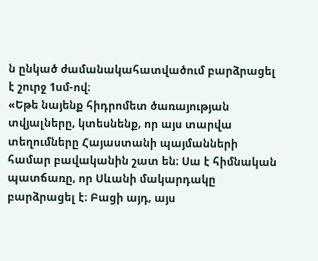ն ընկած ժամանակահատվածում բարձրացել է շուրջ 1սմ-ով։
«Եթե նայենք հիդրոմետ ծառայության տվյալները, կտեսնենք, որ այս տարվա տեղումները Հայաստանի պայմանների համար բավականին շատ են։ Սա է հիմնական պատճառը, որ Սևանի մակարդակը բարձրացել է։ Բացի այդ, այս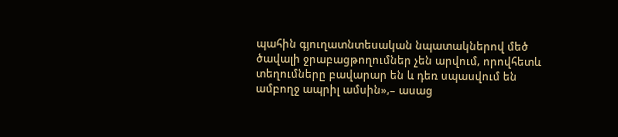պահին գյուղատնտեսական նպատակներով մեծ ծավալի ջրաբացթողումներ չեն արվում, որովհետև տեղումները բավարար են և դեռ սպասվում են ամբողջ ապրիլ ամսին»,– ասաց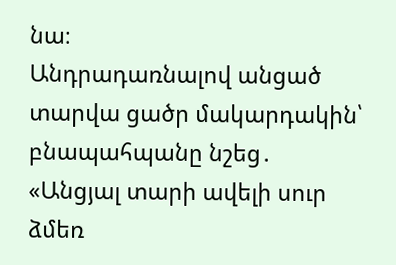նա։
Անդրադառնալով անցած տարվա ցածր մակարդակին՝ բնապահպանը նշեց․
«Անցյալ տարի ավելի սուր ձմեռ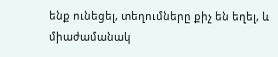ենք ունեցել, տեղումները քիչ են եղել, և միաժամանակ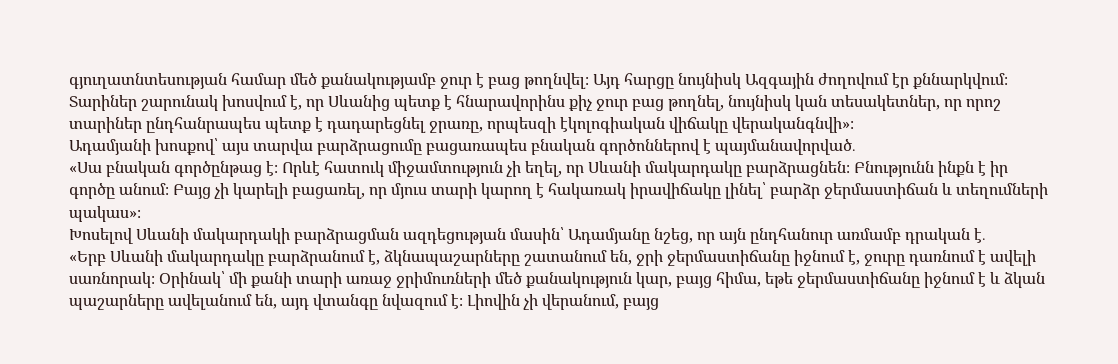գյուղատնտեսության համար մեծ քանակությամբ ջուր է բաց թողնվել։ Այդ հարցը նույնիսկ Ազգային ժողովում էր քննարկվում։ Տարիներ շարունակ խոսվում է, որ Սևանից պետք է հնարավորինս քիչ ջուր բաց թողնել, նույնիսկ կան տեսակետներ, որ որոշ տարիներ ընդհանրապես պետք է դադարեցնել ջրառը, որպեսզի էկոլոգիական վիճակը վերականգնվի»։
Ադամյանի խոսքով՝ այս տարվա բարձրացումը բացառապես բնական գործոններով է պայմանավորված․
«Սա բնական գործընթաց է։ Որևէ հատուկ միջամտություն չի եղել, որ Սևանի մակարդակը բարձրացնեն։ Բնությունն ինքն է իր գործը անում։ Բայց չի կարելի բացառել, որ մյուս տարի կարող է հակառակ իրավիճակը լինել՝ բարձր ջերմաստիճան և տեղումների պակաս»։
Խոսելով Սևանի մակարդակի բարձրացման ազդեցության մասին՝ Ադամյանը նշեց, որ այն ընդհանուր առմամբ դրական է․
«Երբ Սևանի մակարդակը բարձրանում է, ձկնապաշարները շատանում են, ջրի ջերմաստիճանը իջնում է, ջուրը դառնում է ավելի սառնորակ։ Օրինակ՝ մի քանի տարի առաջ ջրիմուռների մեծ քանակություն կար, բայց հիմա, եթե ջերմաստիճանը իջնում է և ձկան պաշարները ավելանում են, այդ վտանգը նվազում է։ Լիովին չի վերանում, բայց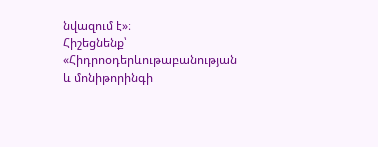նվազում է»։
Հիշեցնենք՝ «Հիդրոօդերևութաբանության և մոնիթորինգի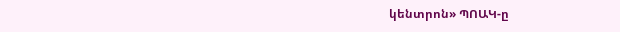կենտրոն» ՊՈԱԿ-ը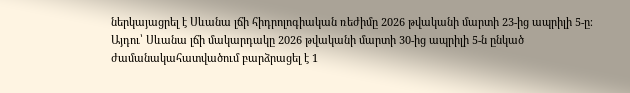ներկայացրել է Սևանա լճի հիդրոլոգիական ռեժիմը 2026 թվականի մարտի 23-ից ապրիլի 5-ը։ Այդու՝ Սևանա լճի մակարդակը 2026 թվականի մարտի 30-ից ապրիլի 5-ն ընկած ժամանակահատվածում բարձրացել է 1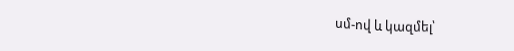սմ-ով և կազմել՝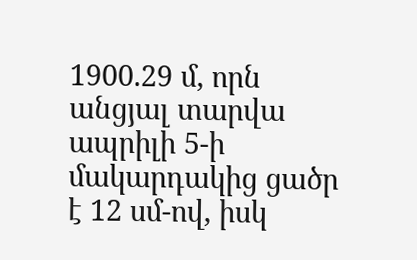1900.29 մ, որն անցյալ տարվա ապրիլի 5-ի մակարդակից ցածր է 12 սմ-ով, իսկ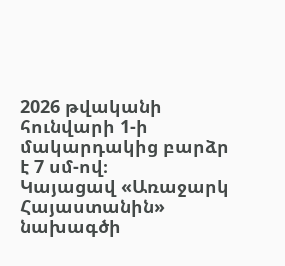2026 թվականի հունվարի 1-ի մակարդակից բարձր է 7 սմ-ով։
Կայացավ «Առաջարկ Հայաստանին» նախագծի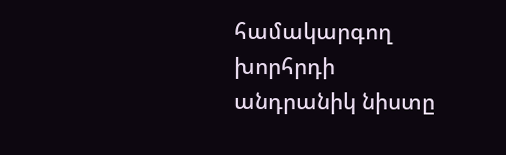համակարգող խորհրդի անդրանիկ նիստը